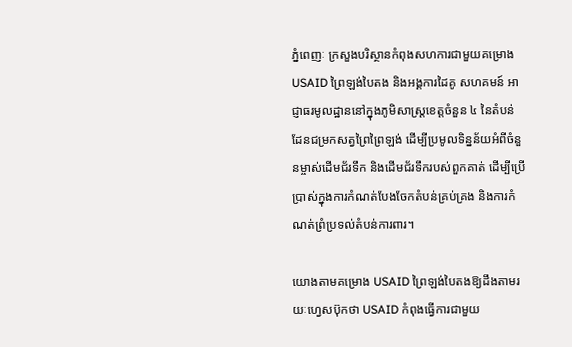ភ្នំពេញៈ ក្រសួងបរិស្ថានកំពុងសហការជាមួយគម្រោង USAID ព្រៃឡង់បៃតង និងអង្គការដៃគូ សហគមន៍ អាជ្ញាធរមូលដ្ឋាននៅក្នុងភូមិសាស្ត្រខេត្តចំនួន ៤ នៃតំបន់ដែនជម្រកសត្វព្រៃព្រៃឡង់ ដើម្បីប្រមូលទិន្នន័យអំពីចំនួនម្ចាស់ដើមជ័រទឹក និងដើមជ័រទឹករបស់ពួកគាត់ ដើម្បីប្រើប្រាស់ក្នុងការកំណត់បែងចែកតំបន់គ្រប់គ្រង និងការកំណត់ព្រំប្រទល់តំបន់ការពារ។

យោងតាមគម្រោង USAID ព្រៃឡង់បៃតងឱ្យដឹងតាមរយៈហ្វេសប៊ុកថា USAID កំពុងធ្វើការជាមួយ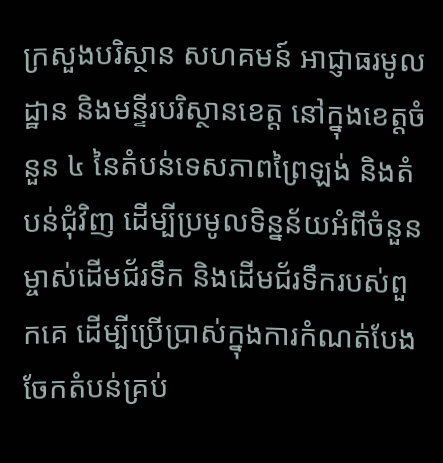ក្រសួងបរិស្ថាន សហគមន៍ អាជ្ញាធរមូលដ្ឋាន និងមន្ទីរបរិស្ថានខេត្ត នៅក្នុងខេត្តចំនួន ៤ នៃតំបន់ទេសភាពព្រៃឡង់ និងតំបន់ជុំវិញ ដើម្បីប្រមូលទិន្នន័យអំពីចំនួនម្ចាស់ដើមជ័រទឹក និងដើមជ័រទឹករបស់ពួកគេ ដើម្បីប្រើប្រាស់ក្នុងការកំណត់បែងចែកតំបន់គ្រប់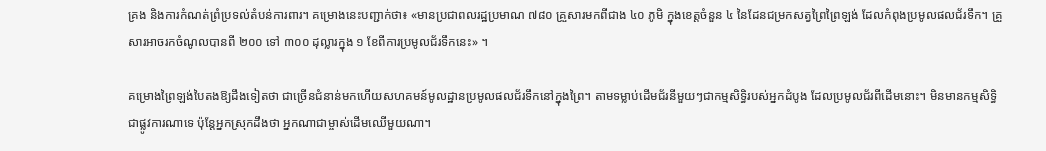គ្រង និងការកំណត់ព្រំប្រទល់តំបន់ការពារ។ គម្រោងនេះបញ្ជាក់ថា៖ «មានប្រជាពលរដ្ឋប្រមាណ ៧៨០ គ្រួសារមកពីជាង ៤០ ភូមិ ក្នុងខេត្តចំនួន ៤ នៃដែនជម្រកសត្វព្រៃព្រៃឡង់ ដែលកំពុងប្រមូលផលជ័រទឹក។ គ្រួសារអាចរកចំណូលបានពី ២០០ ទៅ ៣០០ ដុល្លារក្នុង ១ ខែពីការប្រមូលជ័រទឹកនេះ» ។

គម្រោងព្រៃឡង់បៃតងឱ្យដឹងទៀតថា ជាច្រើនជំនាន់មកហើយសហគមន៍មូលដ្ឋានប្រមូលផលជ័រទឹកនៅក្នុងព្រៃ។ តាមទម្លាប់ដើមជ័រនីមួយៗជាកម្មសិទ្ធិរបស់អ្នកដំបូង ដែលប្រមូលជ័រពីដើមនោះ។ មិនមានកម្មសិទ្ធិជាផ្លូវការណាទេ ប៉ុន្តែអ្នកស្រុកដឹងថា អ្នកណាជាម្ចាស់ដើមឈើមួយណា។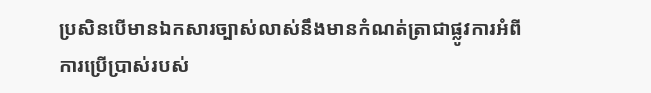ប្រសិនបើមានឯកសារច្បាស់លាស់នឹងមានកំណត់ត្រាជាផ្លូវការអំពីការប្រើប្រាស់របស់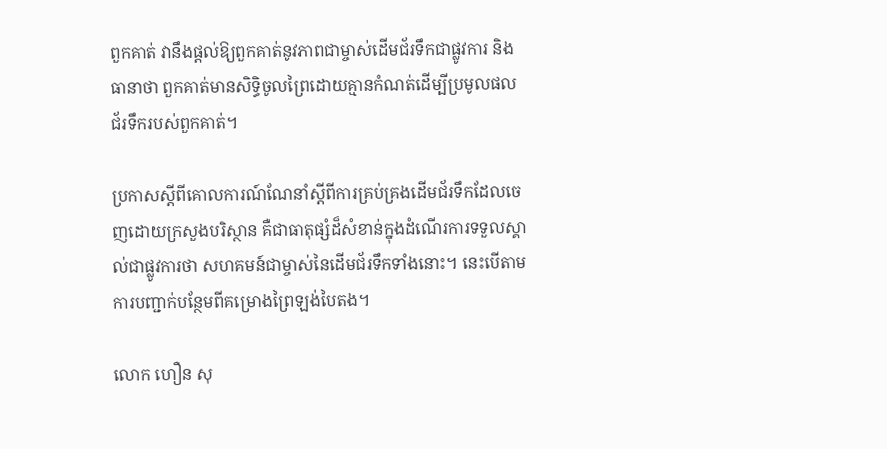ពួកគាត់ វានឹងផ្តល់ឱ្យពួកគាត់នូវភាពជាម្ចាស់ដើមជ័រទឹកជាផ្លូវការ និងធានាថា ពួកគាត់មានសិទ្ធិចូលព្រៃដោយគ្មានកំណត់ដើម្បីប្រមូលផលជ័រទឹករបស់ពួកគាត់។

ប្រកាសស្តីពីគោលការណ៍ណែនាំស្តីពីការគ្រប់គ្រងដើមជ័រទឹកដែលចេញដោយក្រសួងបរិស្ថាន គឺជាធាតុផ្សំដ៏សំខាន់ក្នុងដំណើរការទទួលស្គាល់ជាផ្លូវការថា សហគមន៍ជាម្ចាស់នៃដើមជ័រទឹកទាំងនោះ។ នេះបើតាមការបញ្ជាក់បន្ថែមពីគម្រោងព្រៃឡង់បៃតង។

លោក ហឿន សុ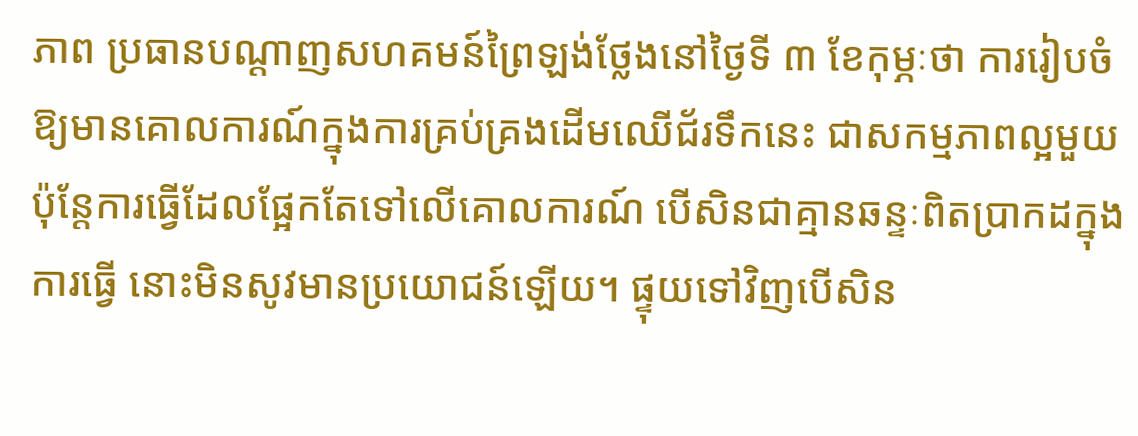ភាព ប្រធានបណ្តាញសហគមន៍ព្រៃឡង់ថ្លែងនៅថ្ងៃទី ៣ ខែកុម្ភៈថា ការរៀបចំឱ្យមានគោលការណ៍ក្នុងការគ្រប់គ្រងដើមឈើជ័រទឹកនេះ ជាសកម្មភាពល្អមួយ ប៉ុន្តែការធ្វើដែលផ្អែកតែទៅលើគោលការណ៍ បើសិនជាគ្មានឆន្ទៈពិតប្រាកដក្នុងការធ្វើ នោះមិនសូវមានប្រយោជន៍ឡើយ។ ផ្ទុយទៅវិញបើសិន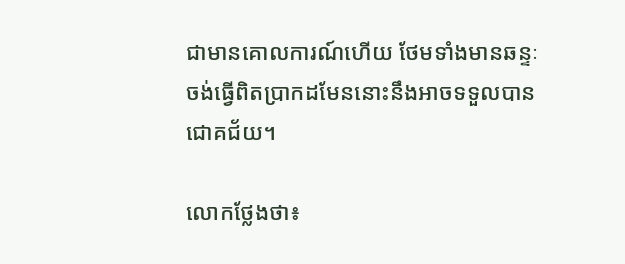ជាមានគោលការណ៍ហើយ ថែមទាំងមានឆន្ទៈចង់ធ្វើពិតប្រាកដមែននោះនឹងអាចទទួលបានជោគជ័យ។

លោកថ្លែងថា៖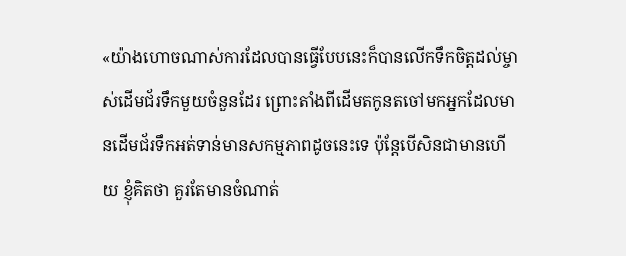«យ៉ាងហោចណាស់ការដែលបានធ្វើបែបនេះក៏បានលើកទឹកចិត្តដល់ម្ចាស់ដើមជ័រទឹកមួយចំនួនដែរ ព្រោះតាំងពីដើមតកូនតចៅមកអ្នកដែលមានដើមជ័រទឹកអត់ទាន់មានសកម្មភាពដូចនេះទេ ប៉ុន្តែបើសិនជាមានហើយ ខ្ញុំគិតថា គួរតែមានចំណាត់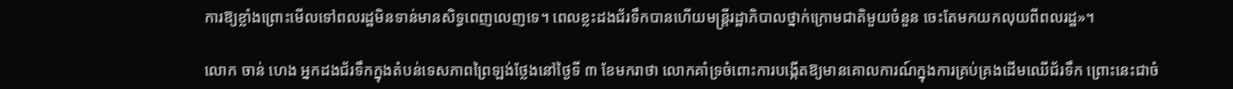ការឱ្យខ្លាំងព្រោះមើលទៅពលរដ្ឋមិនទាន់មានសិទ្ធពេញលេញទេ។ ពេលខ្លះដងជ័រទឹកបានហើយមន្ត្រីរដ្ឋាភិបាលថ្នាក់ក្រោមជាតិមួយចំនួន ចេះតែមកយកលុយពីពលរដ្ឋ»។

លោក ចាន់ ហេង អ្នកដងជ័រទឹកក្នុងតំបន់ទេសភាពព្រៃឡង់ថ្លែងនៅថ្ងៃទី ៣ ខែមករាថា លោកគាំទ្រចំពោះការបង្កើតឱ្យមានគោលការណ៍ក្នុងការគ្រប់គ្រងដើមឈើជ័រទឹក ព្រោះនេះជាចំ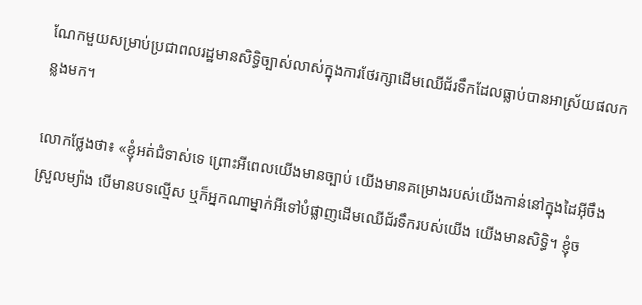ណែកមួយសម្រាប់ប្រជាពលរដ្ឋមានសិទ្ធិច្បាស់លាស់ក្នុងការថែរក្សាដើមឈើជ័រទឹកដែលធ្លាប់បានអាស្រ័យផលកន្លងមក។

លោកថ្លែងថា៖ «ខ្ញុំអត់ជំទាស់ទេ ព្រោះអីពេលយើងមានច្បាប់ យើងមានគម្រោងរបស់យើងកាន់នៅក្នុងដៃអ៊ីចឹងស្រួលម្យ៉ាង បើមានបទល្មើស ឬក៏អ្នកណាម្នាក់អីទៅបំផ្លាញដើមឈើជ័រទឹករបស់យើង យើងមានសិទ្ធិ។ ខ្ញុំច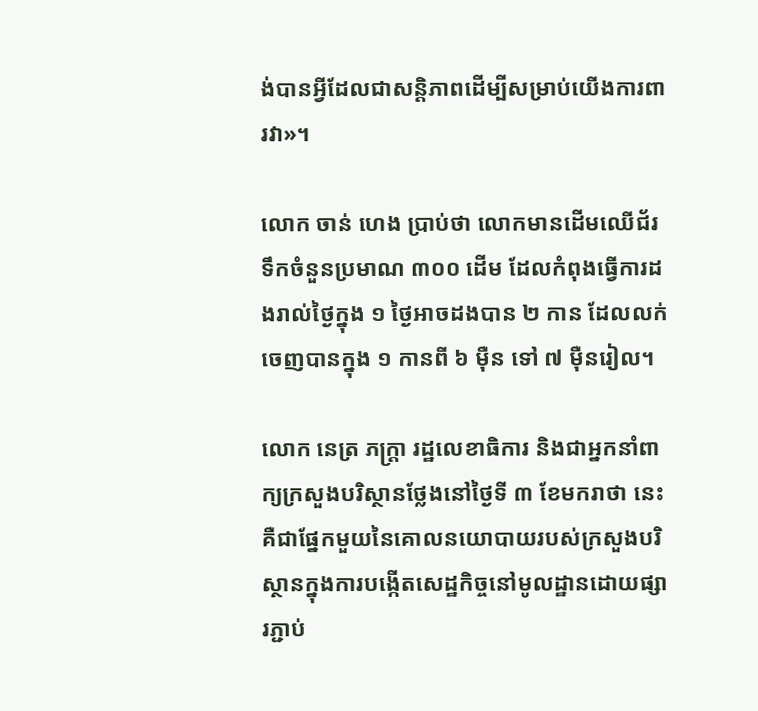ង់បានអ្វីដែលជាសន្តិភាពដើម្បីសម្រាប់យើងការពារវា»។

លោក ចាន់ ហេង ប្រាប់ថា លោកមានដើមឈើជ័រទឹកចំនួនប្រមាណ ៣០០ ដើម ដែលកំពុងធ្វើការដងរាល់ថ្ងៃក្នុង ១ ថ្ងៃអាចដងបាន ២ កាន ដែលលក់ចេញបានក្នុង ១ កានពី ៦ ម៉ឺន ទៅ ៧ ម៉ឺនរៀល។

លោក នេត្រ ភក្ត្រា រដ្ឋលេខាធិការ និងជាអ្នកនាំពាក្យក្រសួងបរិស្ថានថ្លែងនៅថ្ងៃទី ៣ ខែមករាថា នេះគឺជាផ្នែកមួយនៃគោលនយោបាយរបស់ក្រសួងបរិស្ថានក្នុងការបង្កើតសេដ្ឋកិច្ចនៅមូលដ្ឋានដោយផ្សារភ្ជាប់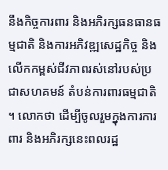នឹងកិច្ចការពារ និងអភិរក្សធនធានធម្មជាតិ និងការអភិវឌ្ឍសេដ្ឋកិច្ច និងលើកកម្ពស់ជីវភាពរស់នៅរបស់ប្រជាសហគមន៍ តំបន់ការពារធម្មជាតិ។ លោកថា ដើម្បីចូលរួមក្នុងការការពារ និងអភិរក្សនេះពលរដ្ឋ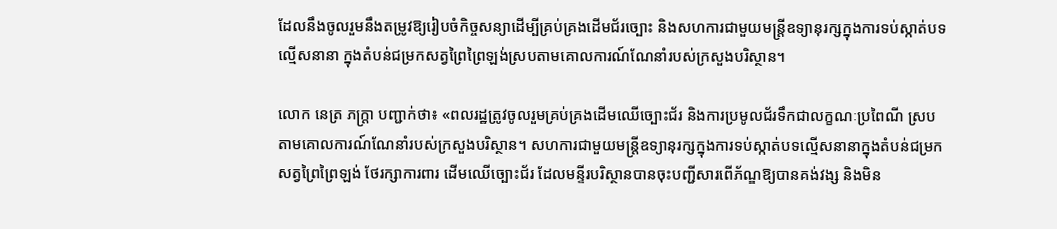ដែលនឹងចូលរួមនឹងតម្រូវឱ្យរៀបចំកិច្ចសន្យាដើម្បីគ្រប់គ្រងដើមជ័រច្បោះ និងសហការជាមួយមន្ត្រីឧទ្យានុរក្សក្នុងការទប់ស្កាត់បទល្មើសនានា ក្នុងតំបន់ជម្រកសត្វព្រៃព្រៃឡង់ស្របតាមគោលការណ៍ណែនាំរបស់ក្រសួងបរិស្ថាន។

លោក នេត្រ ភក្ត្រា បញ្ជាក់ថា៖ «ពលរដ្ឋត្រូវចូលរួមគ្រប់គ្រងដើមឈើច្បោះជ័រ និងការប្រមូលជ័រទឹកជាលក្ខណៈប្រពៃណី ស្របតាមគោលការណ៍ណែនាំរបស់ក្រសួងបរិស្ថាន។ សហការជាមួយមន្ត្រីឧទ្យានុរក្សក្នុងការទប់ស្កាត់បទល្មើសនានាក្នុងតំបន់ជម្រកសត្វព្រៃព្រៃឡង់ ថែរក្សាការពារ ដើមឈើច្បោះជ័រ ដែលមន្ទីរបរិស្ថានបានចុះបញ្ជីសារពើភ័ណ្ឌឱ្យបានគង់វង្ស និងមិន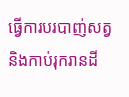ធ្វើការបរបាញ់សត្វ និងកាប់រុករានដី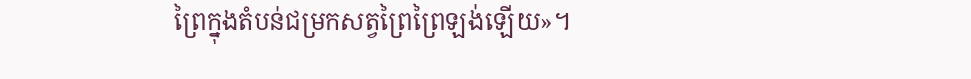ព្រៃក្នុងតំបន់ជម្រកសត្វព្រៃព្រៃឡង់ឡើយ»។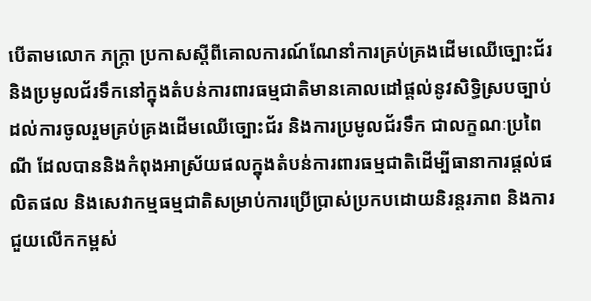បើតាមលោក ភក្ត្រា ប្រកាសស្តីពីគោលការណ៍ណែនាំការគ្រប់គ្រងដើមឈើច្បោះជ័រ និងប្រមូលជ័រទឹកនៅក្នុងតំបន់ការពារធម្មជាតិមានគោលដៅផ្តល់នូវសិទ្ធិស្របច្បាប់ដល់ការចូលរួមគ្រប់គ្រងដើមឈើច្បោះជ័រ និងការប្រមូលជ័រទឹក ជាលក្ខណៈប្រពៃណី ដែលបាននិងកំពុងអាស្រ័យផលក្នុងតំបន់ការពារធម្មជាតិដើម្បីធានាការផ្តល់ផលិតផល និងសេវាកម្មធម្មជាតិសម្រាប់ការប្រើប្រាស់ប្រកបដោយនិរន្តរភាព និងការជួយលើកកម្ពស់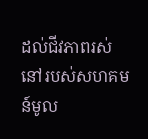ដល់ជីវភាពរស់នៅរបស់សហគមន៍មូល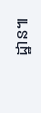ដ្ឋាន៕